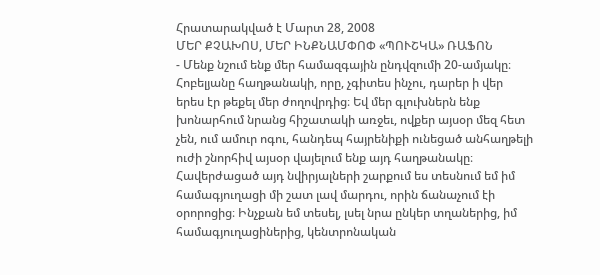Հրատարակված է Մարտ 28, 2008
ՄԵՐ ՔՉԱԽՈՍ, ՄԵՐ ԻՆՔՆԱՄՓՈՓ «ՊՈՒՇԿԱ» ՌԱՖՈՆ
- Մենք նշում ենք մեր համազգային ընդվզումի 20-ամյակը։ Հոբելյանը հաղթանակի, որը, չգիտես ինչու, դարեր ի վեր երես էր թեքել մեր ժողովրդից։ Եվ մեր գլուխներն ենք խոնարհում նրանց հիշատակի առջեւ, ովքեր այսօր մեզ հետ չեն, ում ամուր ոգու, հանդեպ հայրենիքի ունեցած անհաղթելի ուժի շնորհիվ այսօր վայելում ենք այդ հաղթանակը։ Հավերժացած այդ նվիրյալների շարքում ես տեսնում եմ իմ համագյուղացի մի շատ լավ մարդու, որին ճանաչում էի օրորոցից։ Ինչքան եմ տեսել, լսել նրա ընկեր տղաներից, իմ համագյուղացիներից, կենտրոնական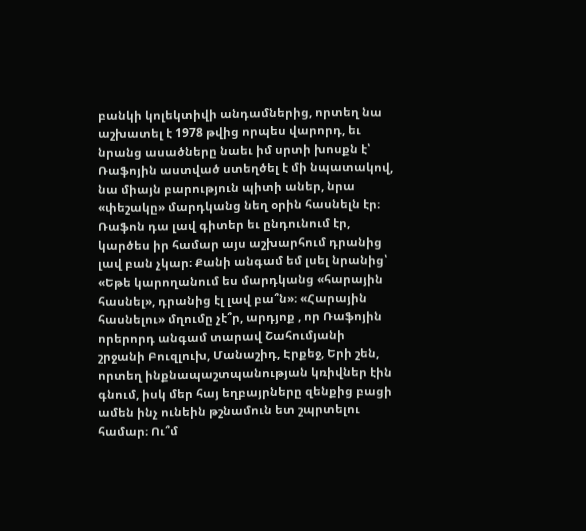բանկի կոլեկտիվի անդամներից, որտեղ նա աշխատել է 1978 թվից որպես վարորդ, եւ նրանց ասածները նաեւ իմ սրտի խոսքն է՝ Ռաֆոյին աստված ստեղծել է մի նպատակով, նա միայն բարություն պիտի աներ, նրա «փեշակը» մարդկանց նեղ օրին հասնելն էր։ Ռաֆոն դա լավ գիտեր եւ ընդունում էր, կարծես իր համար այս աշխարհում դրանից լավ բան չկար։ Քանի անգամ եմ լսել նրանից՝ «Եթե կարողանում ես մարդկանց «հարային հասնել», դրանից էլ լավ բա՞ն»։ «Հարային հասնելու» մղումը չէ՞ր, արդյոք , որ Ռաֆոյին որերորդ անգամ տարավ Շահումյանի շրջանի Բուզլուխ, Մանաշիդ, Էրքեջ, Երի շեն, որտեղ ինքնապաշտպանության կռիվներ էին գնում, իսկ մեր հայ եղբայրները զենքից բացի ամեն ինչ ունեին թշնամուն ետ շպրտելու համար։ Ու՞մ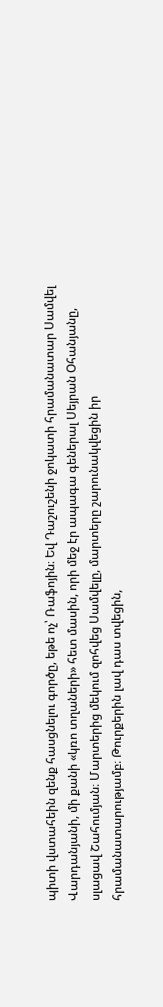պիտի վստահեին զենք հասցնելու գործը, եթե ոչ՝ Ռաֆոյին։ Եվ Դաշուշենի ջոկատի հրամանատար Սամվել Վարդանյանի, մի քանի «կռո տղաների» հետ մասին, որի մեջ էր ապագա գեներալ Սեյրան Օհանյանը, սլացավ Շահումյան։ Մարտերից մեկում զոհվեց Սամվելը, մարտերը շարունակվեցին իր հրամանատարությամբ։ Թուրքերին լավ դաս տվեցին,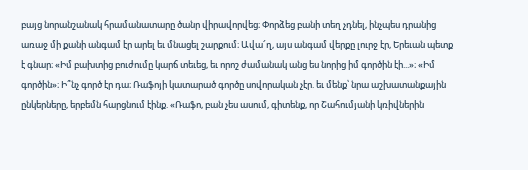բայց նորանշանակ հրամանատարը ծանր վիրավորվեց։ Փորձեց բանի տեղ չդնել, ինչպես դրանից առաջ մի քանի անգամ էր արել եւ մնացել շարքում։ Ավա՜ղ, այս անգամ վերքը լուրջ էր, Երեւան պետք է գնար։ «Իմ բախտից բուժումը կարճ տեւեց, եւ որոշ ժամանակ անց ես նորից իմ գործին էի...»։ «Իմ գործին»։ Ի՞նչ գործ էր դա։ Ռաֆոյի կատարած գործը սովորական չէր. եւ մենք՝ նրա աշխատանքային ընկերները, երբեմն հարցնում էինք. «Ռաֆո, բան չես ասում, գիտենք, որ Շահումյանի կռիվներին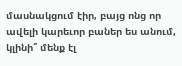մասնակցում էիր, բայց ոնց որ ավելի կարեւոր բաներ ես անում, կլինի՞ մենք էլ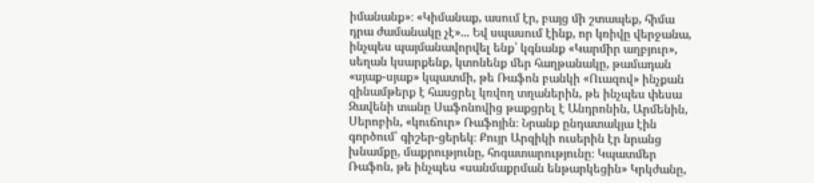իմանանք»։ «Կիմանաք, ասում էր, բայց մի շտապեք, հիմա դրա ժամանակը չէ»... Եվ սպասում էինք, որ կռիվը վերջանա, ինչպես պայմանավորվել ենք՝ կգնանք «Կարմիր աղբյուր», սեղան կսարքենք, կտոնենք մեր հաղթանակը, թամադան «սյաք-սյաք» կպատմի, թե Ռաֆոն բանկի «Ուազով» ինչքան զինամթերք է հասցրել կռվող տղաներին, թե ինչպես փեսա Զավենի տանը Սաֆոնովից թաքցրել է Անդրոնին, Արմենին, Սերոբին, «կուճուր» Ռաֆոյին։ Նրանք ընդատակյա էին գործում՝ գիշեր-ցերեկ։ Քույր Արզիկի ուսերին էր նրանց խնամքը, մաքրությունը, հոգատարությունը։ Կպատմեր Ռաֆոն, թե ինչպես «սանմաքրման ենթարկեցին» Կրկժանը,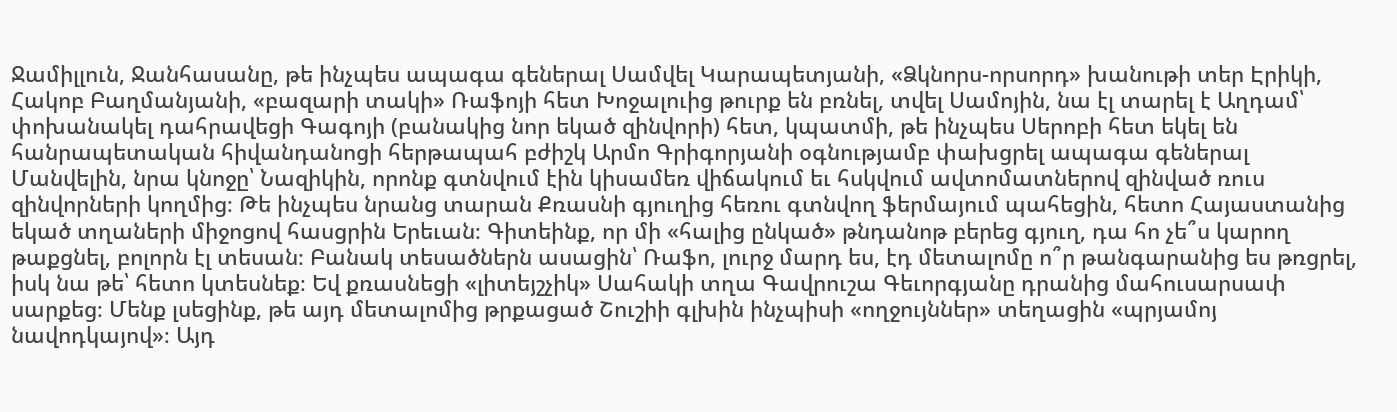Ջամիլլուն, Ջանհասանը, թե ինչպես ապագա գեներալ Սամվել Կարապետյանի, «Ձկնորս-որսորդ» խանութի տեր Էրիկի, Հակոբ Բաղմանյանի, «բազարի տակի» Ռաֆոյի հետ Խոջալուից թուրք են բռնել, տվել Սամոյին, նա էլ տարել է Աղդամ՝ փոխանակել դահրավեցի Գագոյի (բանակից նոր եկած զինվորի) հետ, կպատմի, թե ինչպես Սերոբի հետ եկել են հանրապետական հիվանդանոցի հերթապահ բժիշկ Արմո Գրիգորյանի օգնությամբ փախցրել ապագա գեներալ Մանվելին, նրա կնոջը՝ Նազիկին, որոնք գտնվում էին կիսամեռ վիճակում եւ հսկվում ավտոմատներով զինված ռուս զինվորների կողմից։ Թե ինչպես նրանց տարան Քռասնի գյուղից հեռու գտնվող ֆերմայում պահեցին, հետո Հայաստանից եկած տղաների միջոցով հասցրին Երեւան։ Գիտեինք, որ մի «հալից ընկած» թնդանոթ բերեց գյուղ, դա հո չե՞ս կարող թաքցնել, բոլորն էլ տեսան։ Բանակ տեսածներն ասացին՝ Ռաֆո, լուրջ մարդ ես, էդ մետալոմը ո՞ր թանգարանից ես թռցրել, իսկ նա թե՝ հետո կտեսնեք։ Եվ քռասնեցի «լիտեյշչիկ» Սահակի տղա Գավրուշա Գեւորգյանը դրանից մահուսարսափ սարքեց։ Մենք լսեցինք, թե այդ մետալոմից թրքացած Շուշիի գլխին ինչպիսի «ողջույններ» տեղացին «պրյամոյ նավոդկայով»։ Այդ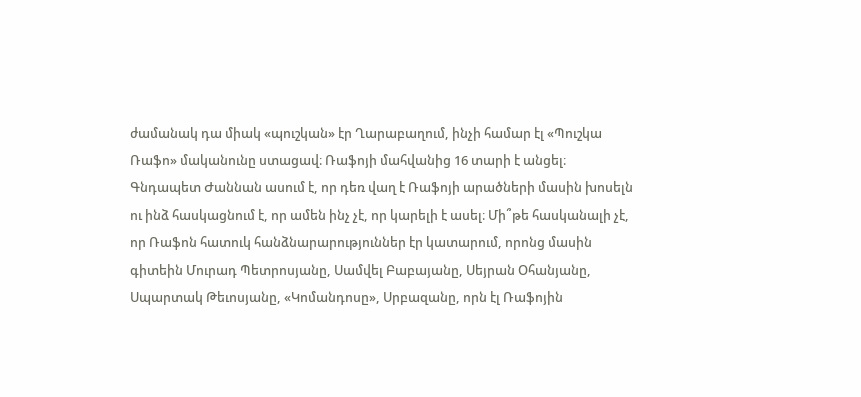ժամանակ դա միակ «պուշկան» էր Ղարաբաղում, ինչի համար էլ «Պուշկա Ռաֆո» մականունը ստացավ։ Ռաֆոյի մահվանից 16 տարի է անցել։ Գնդապետ Ժաննան ասում է, որ դեռ վաղ է Ռաֆոյի արածների մասին խոսելն ու ինձ հասկացնում է, որ ամեն ինչ չէ, որ կարելի է ասել։ Մի՞թե հասկանալի չէ, որ Ռաֆոն հատուկ հանձնարարություններ էր կատարում, որոնց մասին գիտեին Մուրադ Պետրոսյանը, Սամվել Բաբայանը, Սեյրան Օհանյանը, Սպարտակ Թեւոսյանը, «Կոմանդոսը», Սրբազանը, որն էլ Ռաֆոյին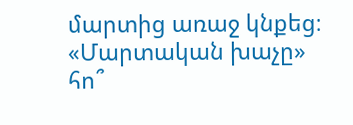մարտից առաջ կնքեց։ «Մարտական խաչը» հո՞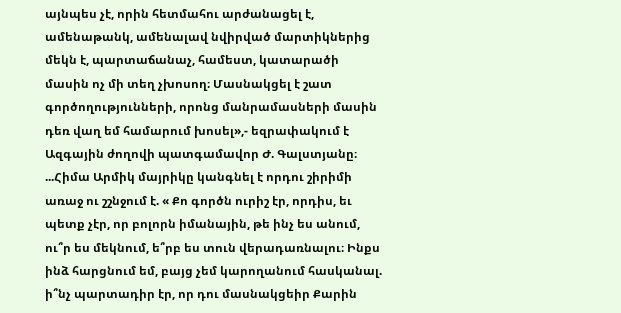այնպես չէ, որին հետմահու արժանացել է, ամենաթանկ, ամենալավ նվիրված մարտիկներից մեկն է, պարտաճանաչ, համեստ, կատարածի մասին ոչ մի տեղ չխոսող։ Մասնակցել է շատ գործողությունների, որոնց մանրամասների մասին դեռ վաղ եմ համարում խոսել»,- եզրափակում է Ազգային ժողովի պատգամավոր Ժ. Գալստյանը։ ...Հիմա Արմիկ մայրիկը կանգնել է որդու շիրիմի առաջ ու շշնջում է. « Քո գործն ուրիշ էր, որդիս, եւ պետք չէր, որ բոլորն իմանային, թե ինչ ես անում, ու՞ր ես մեկնում, ե՞րբ ես տուն վերադառնալու։ Ինքս ինձ հարցնում եմ, բայց չեմ կարողանում հասկանալ. ի՞նչ պարտադիր էր, որ դու մասնակցեիր Քարին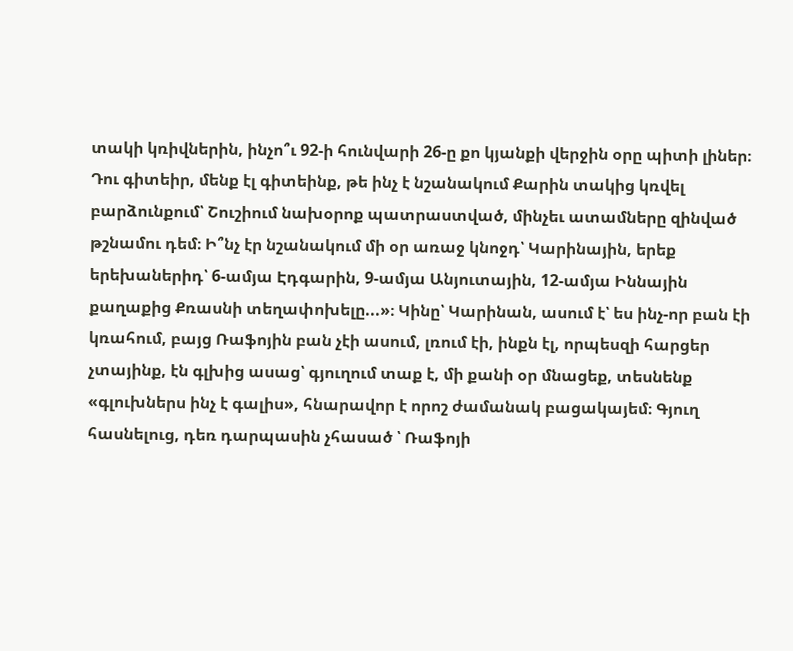տակի կռիվներին, ինչո՞ւ 92-ի հունվարի 26-ը քո կյանքի վերջին օրը պիտի լիներ։ Դու գիտեիր, մենք էլ գիտեինք, թե ինչ է նշանակում Քարին տակից կռվել բարձունքում՝ Շուշիում նախօրոք պատրաստված, մինչեւ ատամները զինված թշնամու դեմ։ Ի՞նչ էր նշանակում մի օր առաջ կնոջդ՝ Կարինային, երեք երեխաներիդ՝ 6-ամյա Էդգարին, 9-ամյա Անյուտային, 12-ամյա Իննային քաղաքից Քռասնի տեղափոխելը...»։ Կինը՝ Կարինան, ասում է՝ ես ինչ-որ բան էի կռահում, բայց Ռաֆոյին բան չէի ասում, լռում էի, ինքն էլ, որպեսզի հարցեր չտայինք, էն գլխից ասաց՝ գյուղում տաք է, մի քանի օր մնացեք, տեսնենք «գլուխներս ինչ է գալիս», հնարավոր է որոշ ժամանակ բացակայեմ։ Գյուղ հասնելուց, դեռ դարպասին չհասած ՝ Ռաֆոյի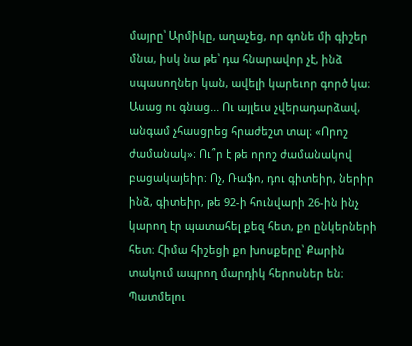մայրը՝ Արմիկը, աղաչեց, որ գոնե մի գիշեր մնա, իսկ նա թե՝ դա հնարավոր չէ, ինձ սպասողներ կան, ավելի կարեւոր գործ կա։ Ասաց ու գնաց... Ու այլեւս չվերադարձավ, անգամ չհասցրեց հրաժեշտ տալ։ «Որոշ ժամանակ»։ Ու՞ր է թե որոշ ժամանակով բացակայեիր։ Ոչ, Ռաֆո, դու գիտեիր, ներիր ինձ, գիտեիր, թե 92-ի հունվարի 26-ին ինչ կարող էր պատահել քեզ հետ, քո ընկերների հետ։ Հիմա հիշեցի քո խոսքերը՝ Քարին տակում ապրող մարդիկ հերոսներ են։ Պատմելու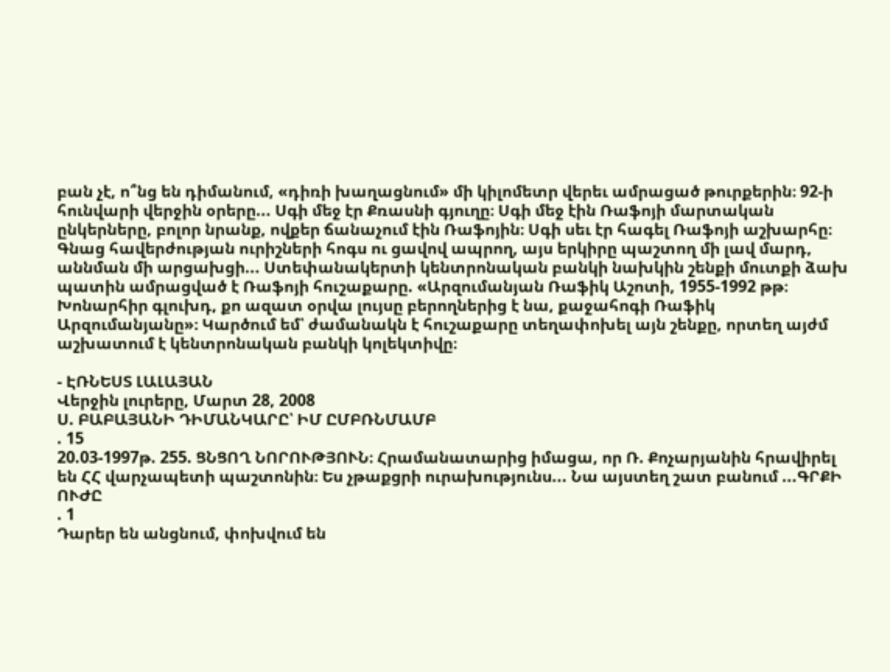բան չէ, ո՞նց են դիմանում, «դիռի խաղացնում» մի կիլոմետր վերեւ ամրացած թուրքերին։ 92-ի հունվարի վերջին օրերը... Սգի մեջ էր Քռասնի գյուղը։ Սգի մեջ էին Ռաֆոյի մարտական ընկերները, բոլոր նրանք, ովքեր ճանաչում էին Ռաֆոյին։ Սգի սեւ էր հագել Ռաֆոյի աշխարհը։ Գնաց հավերժության ուրիշների հոգս ու ցավով ապրող, այս երկիրը պաշտող մի լավ մարդ, աննման մի արցախցի... Ստեփանակերտի կենտրոնական բանկի նախկին շենքի մուտքի ձախ պատին ամրացված է Ռաֆոյի հուշաքարը. «Արզումանյան Ռաֆիկ Աշոտի, 1955-1992 թթ։ Խոնարհիր գլուխդ, քո ազատ օրվա լույսը բերողներից է նա, քաջահոգի Ռաֆիկ Արզումանյանը»։ Կարծում եմ՝ ժամանակն է հուշաքարը տեղափոխել այն շենքը, որտեղ այժմ աշխատում է կենտրոնական բանկի կոլեկտիվը։

- ԷՌՆԵՍՏ ԼԱԼԱՅԱՆ
Վերջին լուրերը, Մարտ 28, 2008
Ս. ԲԱԲԱՅԱՆԻ ԴԻՄԱՆԿԱՐԸ՝ ԻՄ ԸՄԲՌՆՄԱՄԲ
. 15
20.03-1997թ. 255. ՑՆՑՈՂ ՆՈՐՈՒԹՅՈՒՆ։ Հրամանատարից իմացա, որ Ռ. Քոչարյանին հրավիրել են ՀՀ վարչապետի պաշտոնին։ Ես չթաքցրի ուրախությունս... Նա այստեղ շատ բանում ...ԳՐՔԻ ՈՒԺԸ
. 1
Դարեր են անցնում, փոխվում են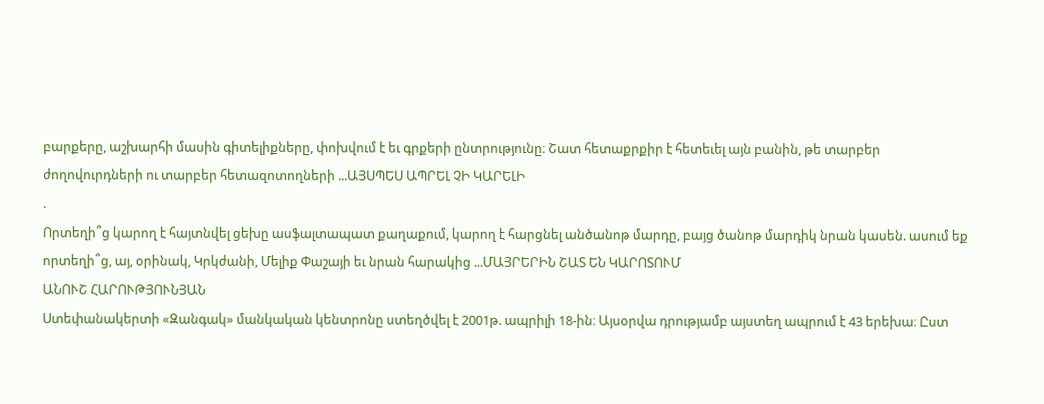բարքերը, աշխարհի մասին գիտելիքները, փոխվում է եւ գրքերի ընտրությունը։ Շատ հետաքրքիր է հետեւել այն բանին, թե տարբեր ժողովուրդների ու տարբեր հետազոտողների ...ԱՅՍՊԵՍ ԱՊՐԵԼ ՉԻ ԿԱՐԵԼԻ
.
Որտեղի՞ց կարող է հայտնվել ցեխը ասֆալտապատ քաղաքում, կարող է հարցնել անծանոթ մարդը, բայց ծանոթ մարդիկ նրան կասեն. ասում եք որտեղի՞ց, այ, օրինակ, Կրկժանի, Մելիք Փաշայի եւ նրան հարակից ...ՄԱՅՐԵՐԻՆ ՇԱՏ ԵՆ ԿԱՐՈՏՈՒՄ
ԱՆՈՒՇ ՀԱՐՈՒԹՅՈՒՆՅԱՆ
Ստեփանակերտի «Զանգակ» մանկական կենտրոնը ստեղծվել է 2001թ. ապրիլի 18-ին։ Այսօրվա դրությամբ այստեղ ապրում է 43 երեխա։ Ըստ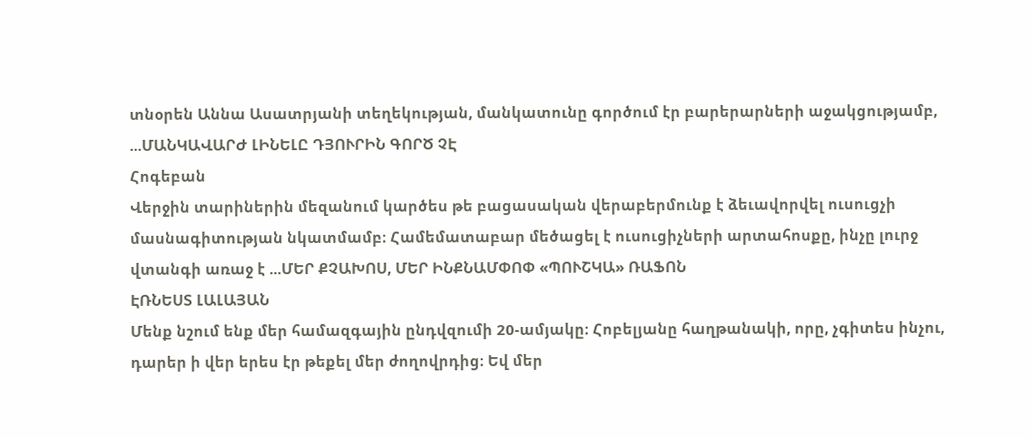տնօրեն Աննա Ասատրյանի տեղեկության, մանկատունը գործում էր բարերարների աջակցությամբ, ...ՄԱՆԿԱՎԱՐԺ ԼԻՆԵԼԸ ԴՅՈՒՐԻՆ ԳՈՐԾ ՉԷ
Հոգեբան
Վերջին տարիներին մեզանում կարծես թե բացասական վերաբերմունք է ձեւավորվել ուսուցչի մասնագիտության նկատմամբ։ Համեմատաբար մեծացել է ուսուցիչների արտահոսքը, ինչը լուրջ վտանգի առաջ է ...ՄԵՐ ՔՉԱԽՈՍ, ՄԵՐ ԻՆՔՆԱՄՓՈՓ «ՊՈՒՇԿԱ» ՌԱՖՈՆ
ԷՌՆԵՍՏ ԼԱԼԱՅԱՆ
Մենք նշում ենք մեր համազգային ընդվզումի 20-ամյակը։ Հոբելյանը հաղթանակի, որը, չգիտես ինչու, դարեր ի վեր երես էր թեքել մեր ժողովրդից։ Եվ մեր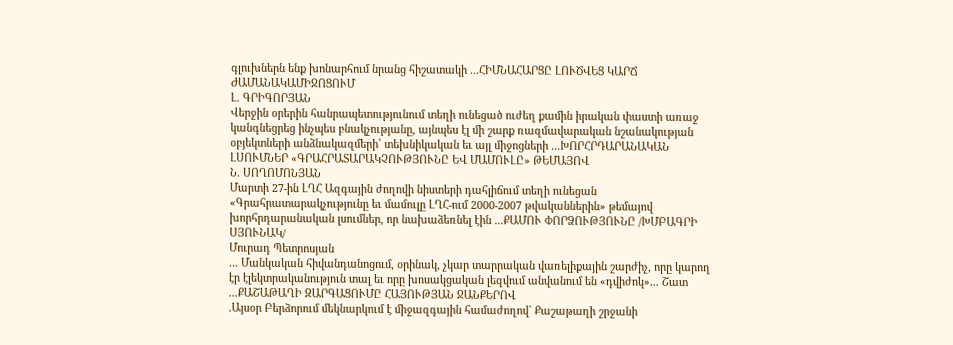գլուխներն ենք խոնարհում նրանց հիշատակի ...ՀԻՄՆԱՀԱՐՑԸ ԼՈՒԾՎԵՑ ԿԱՐՃ ԺԱՄԱՆԱԿԱՄԻՋՈՑՈՒՄ
Լ. ԳՐԻԳՈՐՅԱՆ
Վերջին օրերին հանրապետությունում տեղի ունեցած ուժեղ քամին իրական փաստի առաջ կանգնեցրեց ինչպես բնակչությանը, այնպես էլ մի շարք ռազմավարական նշանակության օբյեկտների անձնակազմերի՝ տեխնիկական եւ այլ միջոցների ...ԽՈՐՀՐԴԱՐԱՆԱԿԱՆ ԼՍՈՒՄՆԵՐ «ԳՐԱՀՐԱՏԱՐԱԿՉՈՒԹՅՈՒՆԸ ԵՎ ՄԱՄՈՒԼԸ» ԹԵՄԱՅՈՎ
Ն. ՍՈՂՈՄՈՆՅԱՆ
Մարտի 27-ին ԼՂՀ Ազգային ժողովի նիստերի դահլիճում տեղի ունեցան «Գրահրատարակչությունը եւ մամուլը ԼՂՀ-ում 2000-2007 թվականներին» թեմայով խորհրդարանական լսումներ, որ նախաձեռնել էին ...ՔԱՄՈՒ ՓՈՐՁՈՒԹՅՈՒՆԸ /ԽՄԲԱԳՐԻ ՍՅՈՒՆԱԿ/
Մուրադ Պետրոսյան
... Մանկական հիվանդանոցում, օրինակ, չկար տարրական վառելիքային շարժիչ, որը կարող էր էլեկտրականություն տալ եւ որը խոսակցական լեզվում անվանում են «դվիժոկ»... Շատ ...ՔԱՇԱԹԱՂԻ ԶԱՐԳԱՑՈՒՄԸ ՀԱՅՈՒԹՅԱՆ ՋԱՆՔԵՐՈՎ
.Այսօր Բերձորում մեկնարկում է միջազգային համաժողով` Քաշաթաղի շրջանի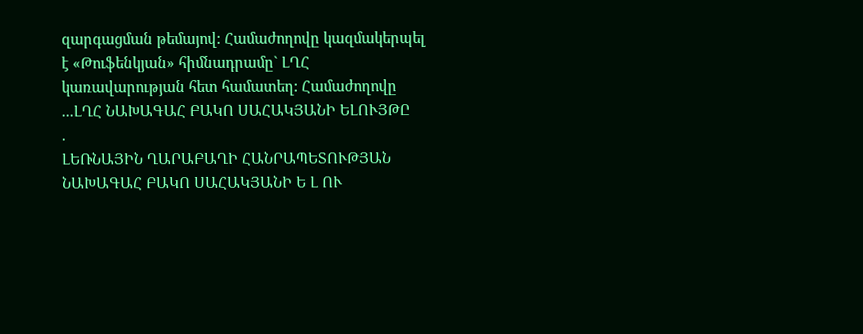զարգացման թեմայով: Համաժողովը կազմակերպել է «Թուֆենկյան» հիմնադրամը` ԼՂՀ կառավարության հետ համատեղ: Համաժողովը ...ԼՂՀ ՆԱԽԱԳԱՀ ԲԱԿՈ ՍԱՀԱԿՅԱՆԻ ԵԼՈՒՅԹԸ
.
ԼԵՌՆԱՅԻՆ ՂԱՐԱԲԱՂԻ ՀԱՆՐԱՊԵՏՈՒԹՅԱՆ ՆԱԽԱԳԱՀ ԲԱԿՈ ՍԱՀԱԿՅԱՆԻ Ե Լ ՈՒ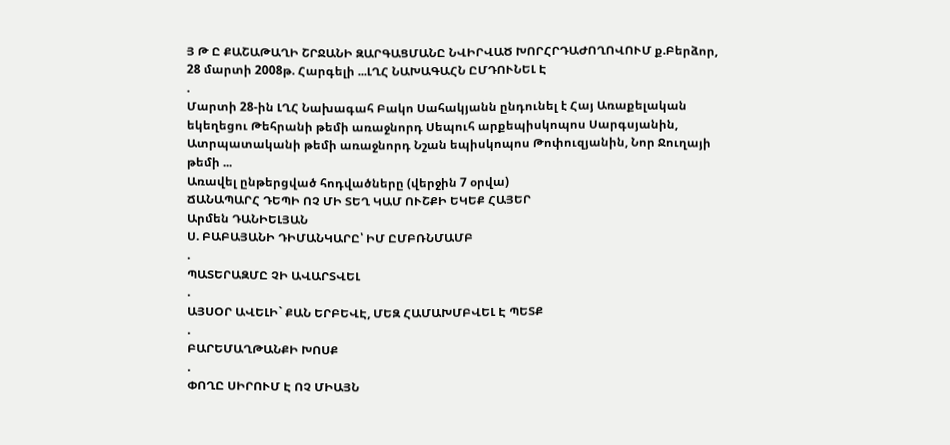Յ Թ Ը ՔԱՇԱԹԱՂԻ ՇՐՋԱՆԻ ԶԱՐԳԱՑՄԱՆԸ ՆՎԻՐՎԱԾ ԽՈՐՀՐԴԱԺՈՂՈՎՈՒՄ ք.Բերձոր, 28 մարտի 2008թ. Հարգելի ...ԼՂՀ ՆԱԽԱԳԱՀՆ ԸՄԴՈՒՆԵԼ Է
.
Մարտի 28-ին ԼՂՀ Նախագահ Բակո Սահակյանն ընդունել է Հայ Առաքելական եկեղեցու Թեհրանի թեմի առաջնորդ Սեպուհ արքեպիսկոպոս Սարգսյանին, Ատրպատականի թեմի առաջնորդ Նշան եպիսկոպոս Թոփուզյանին, Նոր Ջուղայի թեմի ...
Առավել ընթերցված հոդվածները (վերջին 7 օրվա)
ՃԱՆԱՊԱՐՀ ԴԵՊԻ ՈՉ ՄԻ ՏԵՂ ԿԱՄ ՈՒՇՔԻ ԵԿԵՔ ՀԱՅԵՐ
Արմեն ԴԱՆԻԵԼՅԱՆ
Ս. ԲԱԲԱՅԱՆԻ ԴԻՄԱՆԿԱՐԸ՝ ԻՄ ԸՄԲՌՆՄԱՄԲ
.
ՊԱՏԵՐԱԶՄԸ ՉԻ ԱՎԱՐՏՎԵԼ
.
ԱՅՍՕՐ ԱՎԵԼԻ` ՔԱՆ ԵՐԲԵՎԷ, ՄԵԶ ՀԱՄԱԽՄԲՎԵԼ Է ՊԵՏՔ
.
ԲԱՐԵՄԱՂԹԱՆՔԻ ԽՈՍՔ
.
ՓՈՂԸ ՍԻՐՈՒՄ Է ՈՉ ՄԻԱՅՆ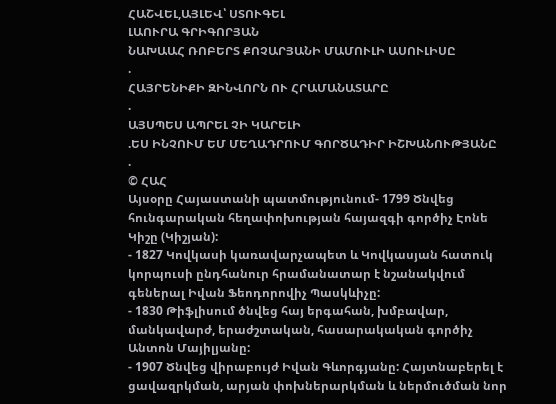ՀԱՇՎԵԼ,ԱՅԼԵՎ՝ ՍՏՈՒԳԵԼ
ԼԱՈՒՐԱ ԳՐԻԳՈՐՅԱՆ
ՆԱԽԱԱՀ ՌՈԲԵՐՏ ՔՈՉԱՐՅԱՆԻ ՄԱՄՈՒԼԻ ԱՍՈՒԼԻՍԸ
.
ՀԱՅՐԵՆԻՔԻ ԶԻՆՎՈՐՆ ՈՒ ՀՐԱՄԱՆԱՏԱՐԸ
.
ԱՅՍՊԵՍ ԱՊՐԵԼ ՉԻ ԿԱՐԵԼԻ
.ԵՍ ԻՆՉՈՒՄ ԵՄ ՄԵՂԱԴՐՈՒՄ ԳՈՐԾԱԴԻՐ ԻՇԽԱՆՈՒԹՅԱՆԸ
.
© ՀԱՀ
Այսօրը Հայաստանի պատմությունում- 1799 Ծնվեց հունգարական հեղափոխության հայազգի գործիչ Էոնե Կիշը (Կիշյան):
- 1827 Կովկասի կառավարչապետ և Կովկասյան հատուկ կորպուսի ընդհանուր հրամանատար է նշանակվում գեներալ Իվան Ֆեոդորովիչ Պասկևիչը:
- 1830 Թիֆլիսում ծնվեց հայ երգահան, խմբավար, մանկավարժ, երաժշտական, հասարակական գործիչ Անտոն Մայիլյանը:
- 1907 Ծնվեց վիրաբույժ Իվան Գևորգյանը: Հայտնաբերել է ցավազրկման, արյան փոխներարկման և ներմուծման նոր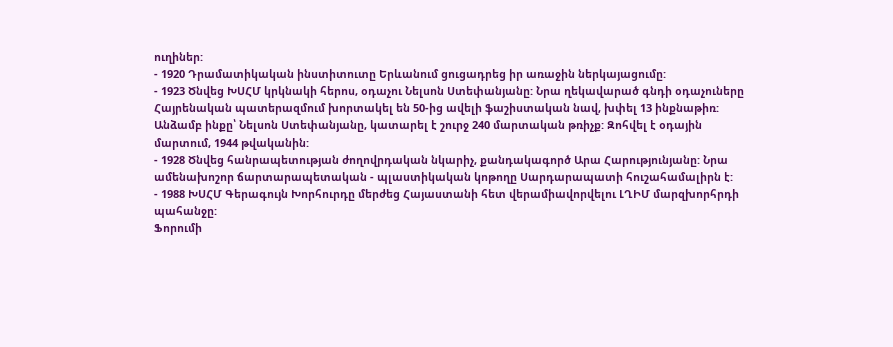ուղիներ:
- 1920 Դրամատիկական ինստիտուտը Երևանում ցուցադրեց իր առաջին ներկայացումը:
- 1923 Ծնվեց ԽՍՀՄ կրկնակի հերոս, օդաչու Նելսոն Ստեփանյանը: Նրա ղեկավարած գնդի օդաչուները Հայրենական պատերազմում խորտակել են 50-ից ավելի ֆաշիստական նավ, խփել 13 ինքնաթիռ: Անձամբ ինքը՝ Նելսոն Ստեփանյանը, կատարել է շուրջ 240 մարտական թռիչք: Զոհվել է օդային մարտում, 1944 թվականին:
- 1928 Ծնվեց հանրապետության ժողովրդական նկարիչ, քանդակագործ Արա Հարությունյանը: Նրա ամենախոշոր ճարտարապետական - պլաստիկական կոթողը Սարդարապատի հուշահամալիրն է:
- 1988 ԽՍՀՄ Գերագույն Խորհուրդը մերժեց Հայաստանի հետ վերամիավորվելու ԼՂԻՄ մարզխորհրդի պահանջը:
Ֆորումի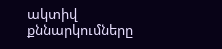ակտիվ քննարկումները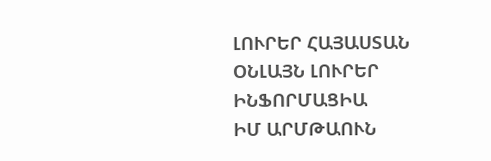ԼՈՒՐԵՐ ՀԱՅԱՍՏԱՆ
ՕՆԼԱՅՆ ԼՈՒՐԵՐ
ԻՆՖՈՐՄԱՑԻԱ
ԻՄ ԱՐՄԹԱՈՒՆ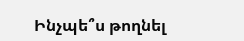Ինչպե՞ս թողնել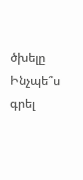ծխելը
Ինչպե՞ս գրել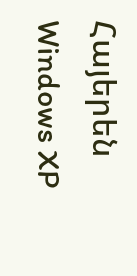Հայերեն Windows XP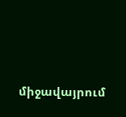միջավայրում